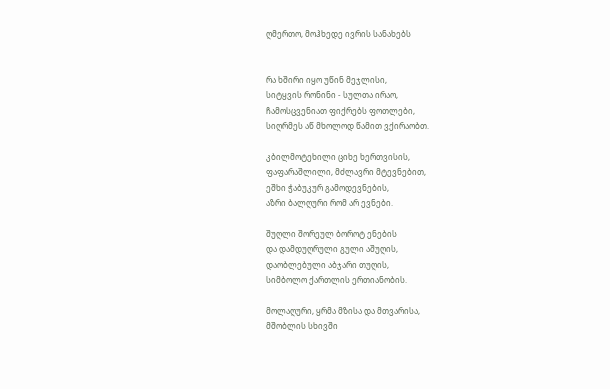ღმერთო, მოჰხედე ივრის სანახებს


რა ხშირი იყო უწინ მეჯლისი,
სიტყვის რონინი - სულთა ირაო,
ჩამოსცვენიათ ფიქრებს ფოთლები,
სიღრმეს აწ მხოლოდ წამით ვქირაობთ.

კბილმოტეხილი ციხე ხერთვისის,
ფაფარაშლილი, მძლავრი მტევნებით,
ეშხი ჭაბუკურ გამოდევნების,
აზრი ბალღური რომ არ ევნები.

შუღლი შორეულ ბოროტ ენების
და დამდუღრული გული აშუღის,
დაობლებული აბჯარი თუღის,
სიმბოლო ქართლის ერთიანობის.

მოლაღური, ყრმა მზისა და მთვარისა,
მშობლის სხივში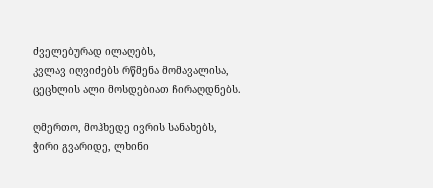ძველებურად ილაღებს,
კვლავ იღვიძებს რწმენა მომავალისა,
ცეცხლის ალი მოსდებიათ ჩირაღდნებს.

ღმერთო, მოჰხედე ივრის სანახებს,
ჭირი გვარიდე, ლხინი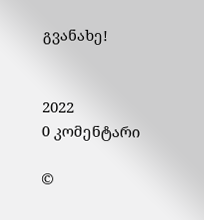გვანახე!


2022
0 კომენტარი

©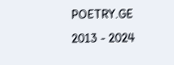POETRY.GE 2013 - 2024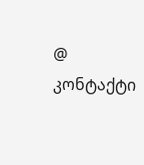@ კონტაქტი